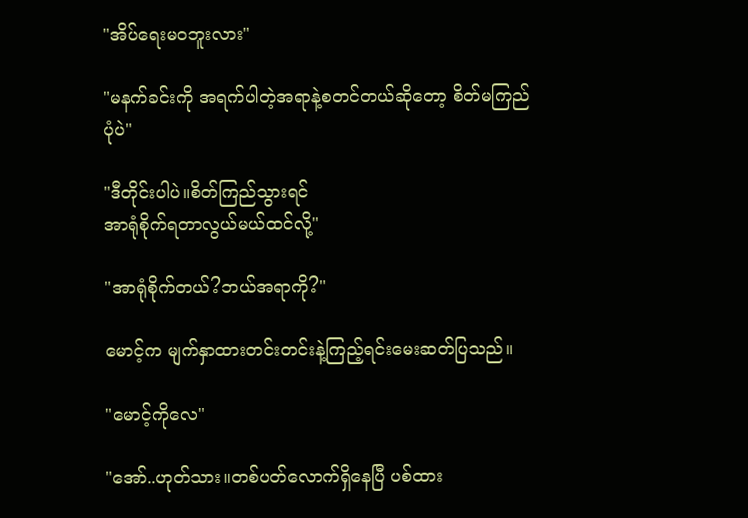"အိပ်ရေးမဝဘူးလား"

"မနက်ခင်းကို အရက်ပါတဲ့အရာနဲ့စတင်တယ်ဆိုတော့ စိတ်မကြည်
ပုံပဲ"

"ဒီတိုင်းပါပဲ။စိတ်ကြည်သွားရင်
အာရုံစိုက်ရတာလွယ်မယ်ထင်လို့"

"အာရုံစိုက်တယ်?ဘယ်အရာကို?"

မောင့်က မျက်နှာထားတင်းတင်းနဲ့ကြည့်ရင်းမေးဆတ်ပြသည်။

"မောင့်ကိုလေ"

"အော်..ဟုတ်သား။တစ်ပတ်လောက်ရှိနေပြီ ပစ်ထား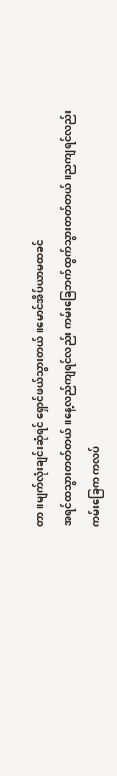တာ။မျက်လုံးချင်းဆုံရင် ရှောင်ဖယ်သွားတယ်။မောင်အိပ်ယာမထခင်
အရင်ထသွားတတ်တယ်။နေ့လည်ကျရင်လည်း ကမ်းခြေဘက်ထွက်သွားတတ်တယ်။ညကျရင်လည်း
ကမ်းခြေက ကလပ်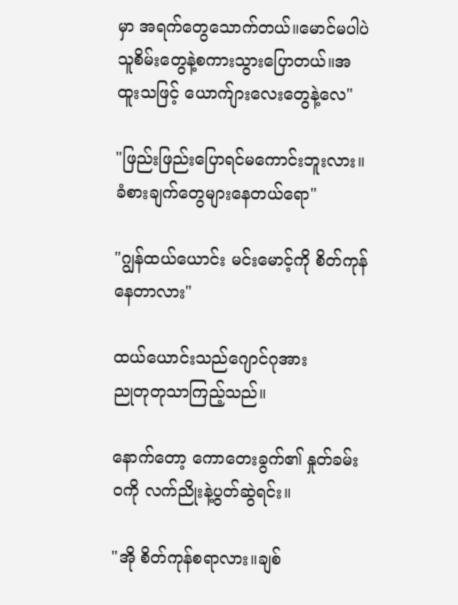မှာ အရက်တွေသောက်တယ်။မောင်မပါပဲ သူစိမ်းတွေနဲ့စကားသွားပြောတယ်။အထူးသဖြင့် ယောက်ျားလေးတွေနဲ့လေ"

"ဖြည်းဖြည်းပြောရင်မကောင်းဘူးလား။ခံစားချက်‌တွေများနေတယ်ရော"

"ဂျွန်ထယ်ယောင်း မင်းမောင့်ကို စိတ်ကုန်နေတာလား"

ထယ်ယောင်းသည်ဂျောင်ဂုအား
ညုတုတုသာကြည့်သည်။

နောက်တော့ ကောတေးခွက်၏ နှုတ်ခမ်းဝကို လက်ညိုးနဲ့ပွတ်ဆွဲရင်း။

"အို စိတ်ကုန်စရာလား။ချစ်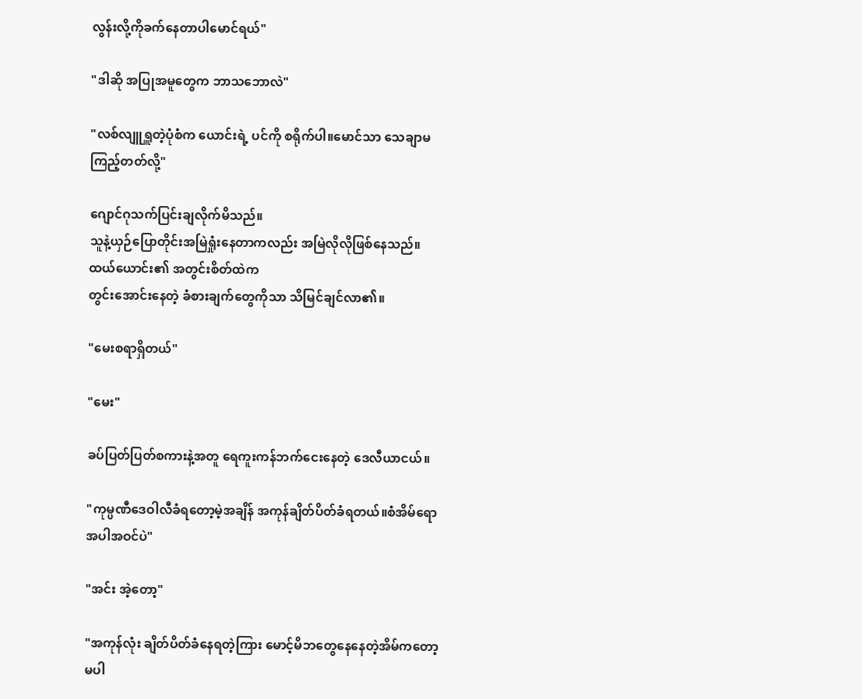လွန်းလို့ကိုခက်နေတာပါမောင်ရယ်"

"ဒါဆို အပြုအမူတွေက ဘာသဘောလဲ"

"လစ်လျူရှူတဲ့ပုံစံက ယောင်းရဲ့ ပင်ကို စရိုက်ပါ။မောင်သာ သေချာမကြည့်တတ်လို့"

ဂျောင်ဂုသက်ပြင်းချလိုက်မိသည်။
သူနဲ့ယှဉ်ပြောတိုင်းအမြဲရှုံးနေတာကလည်း အမြဲလိုလိုဖြစ်နေသည်။
ထယ်‌ယောင်း၏ အတွင်းစိတ်ထဲက
တွင်းအောင်းနေတဲ့ ခံစားချက်တွေကိုသာ သိမြင်ချင်လာ၏။

"မေးစရာရှိတယ်"

"မေး"

ခပ်ပြတ်ပြတ်စကားနဲ့အတူ ရေကူးကန်ဘက်ငေးနေတဲ့ ဒေလီယာငယ်။

"ကုမ္ပဏီဒေဝါလီခံရတော့မဲ့အချိန် အကုန်ချိတ်ပိတ်ခံရတယ်။စံအိမ်ရောအပါအဝင်ပဲ"

"အင်း အဲ့တော့"

"အကုန်လုံး ချိတ်ပိတ်ခံနေရတဲ့ကြား မောင့်မိဘတွေနေနေတဲ့အိမ်ကတော့ မပါ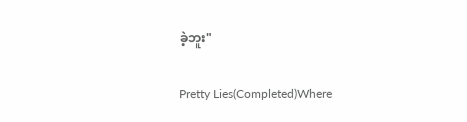ခဲ့ဘူး"

Pretty Lies(Completed)Where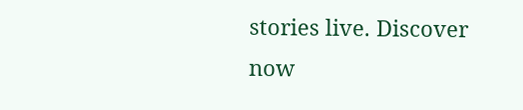stories live. Discover now